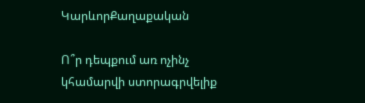ԿարևորՔաղաքական

Ո՞ր դեպքում առ ոչինչ կհամարվի ստորագրվելիք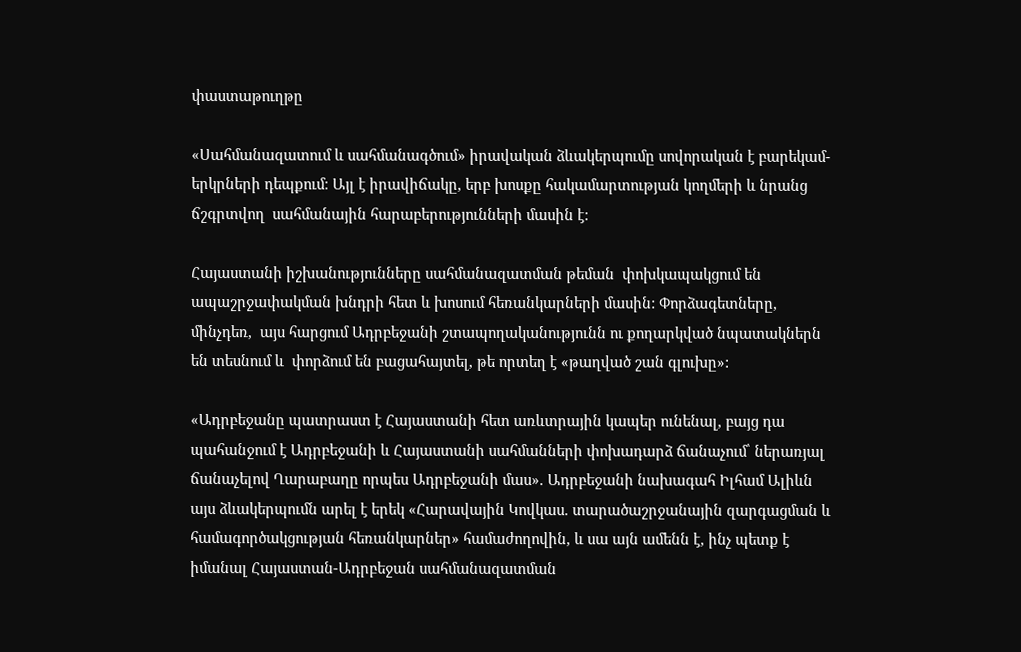փաստաթուղթը

«Սահմանազատում և սահմանագծում» իրավական ձևակերպումը սովորական է բարեկամ-երկրների դեպքում։ Այլ է իրավիճակը, երբ խոսքը հակամարտության կողմերի և նրանց ճշգրտվող  սահմանային հարաբերությունների մասին է:

Հայաստանի իշխանությունները սահմանազատման թեման  փոխկապակցում են ապաշրջափակման խնդրի հետ և խոսում հեռանկարների մասին: Փորձագետները,  մինչդեռ,  այս հարցում Ադրբեջանի շտապողականությունն ու քողարկված նպատակներն են տեսնում և  փորձում են բացահայտել, թե որտեղ է «թաղված շան գլուխը»:

«Ադրբեջանը պատրաստ է Հայաստանի հետ առևտրային կապեր ունենալ, բայց դա պահանջում է Ադրբեջանի և Հայաստանի սահմանների փոխադարձ ճանաչում՝ ներառյալ ճանաչելով Ղարաբաղը որպես Ադրբեջանի մաս». Ադրբեջանի նախագահ Իլհամ Ալիևն այս ձևակերպումն արել է երեկ «Հարավային Կովկաս. տարածաշրջանային զարգացման և համագործակցության հեռանկարներ» համաժողովին, և սա այն ամենն է, ինչ պետք է իմանալ Հայաստան-Ադրբեջան սահմանազատման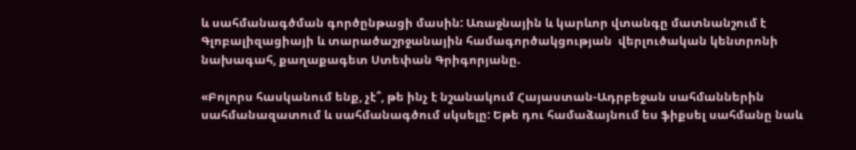և սահմանագծման գործընթացի մասին: Առաջնային և կարևոր վտանգը մատնանշում է Գլոբալիզացիայի և տարածաշրջանային համագործակցության  վերլուծական կենտրոնի նախագահ, քաղաքագետ Ստեփան Գրիգորյանը.

«Բոլորս հասկանում ենք, չէ՞, թե ինչ է նշանակում Հայաստան-Ադրբեջան սահմաններին սահմանազատում և սահմանագծում սկսելը: Եթե դու համաձայնում ես ֆիքսել սահմանը նաև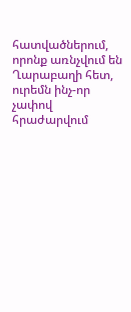հատվածներում, որոնք առնչվում են Ղարաբաղի հետ, ուրեմն ինչ-որ չափով հրաժարվում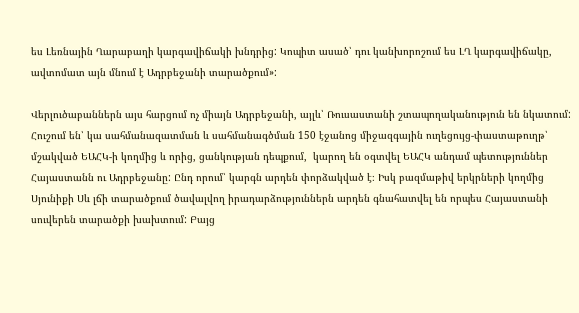ես Լեռնային Ղարաբաղի կարգավիճակի խնդրից: Կոպիտ ասած՝ դու կանխորոշում ես ԼՂ կարգավիճակը, ավտոմատ այն մնում է Ադրբեջանի տարածքում»:

Վերլուծաբաններն այս հարցում ոչ միայն Ադրբեջանի, այլև՝ Ռուսաստանի շտապողականություն են նկատում: Հուշում են՝ կա սահմանազատման և սահմանագծման 150 էջանոց միջազգային ուղեցույց-փաստաթուղթ՝ մշակված ԵԱՀԿ-ի կողմից և որից, ցանկության դեպքում,  կարող են օգտվել ԵԱՀԿ անդամ պետություններ Հայաստանն ու Ադրբեջանը: Ընդ որում՝ կարգն արդեն փորձակված է։ Իսկ բազմաթիվ երկրների կողմից Սյունիքի Սև լճի տարածքում ծավալվող իրադարձություններն արդեն գնահատվել են որպես Հայաստանի սուվերեն տարածքի խախտում: Բայց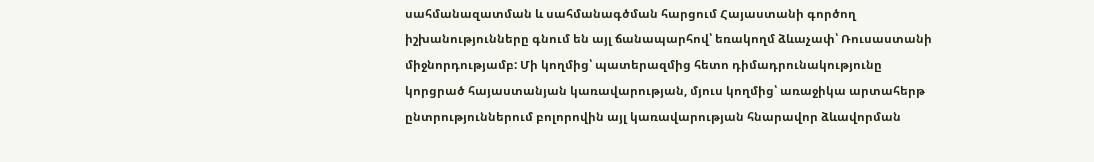սահմանազատման և սահմանագծման հարցում Հայաստանի գործող իշխանությունները գնում են այլ ճանապարհով՝ եռակողմ ձևաչափ՝ Ռուսաստանի միջնորդությամբ: Մի կողմից՝ պատերազմից հետո դիմադրունակությունը կորցրած հայաստանյան կառավարության, մյուս կողմից՝ առաջիկա արտահերթ ընտրություններում բոլորովին այլ կառավարության հնարավոր ձևավորման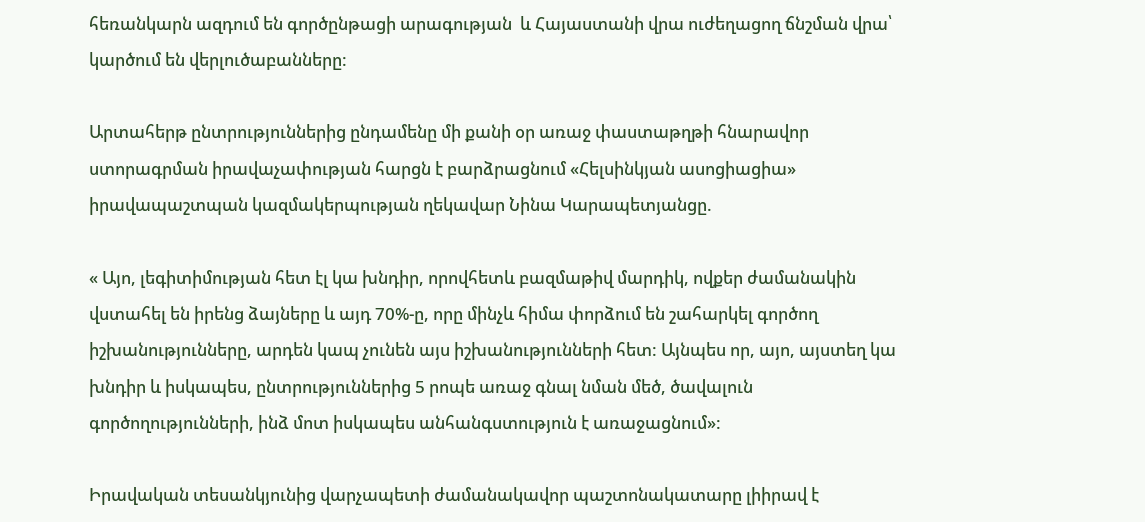հեռանկարն ազդում են գործընթացի արագության  և Հայաստանի վրա ուժեղացող ճնշման վրա՝ կարծում են վերլուծաբանները:

Արտահերթ ընտրություններից ընդամենը մի քանի օր առաջ փաստաթղթի հնարավոր ստորագրման իրավաչափության հարցն է բարձրացնում «Հելսինկյան ասոցիացիա» իրավապաշտպան կազմակերպության ղեկավար Նինա Կարապետյանցը.

« Այո, լեգիտիմության հետ էլ կա խնդիր, որովհետև բազմաթիվ մարդիկ, ովքեր ժամանակին վստահել են իրենց ձայները և այդ 70%-ը, որը մինչև հիմա փորձում են շահարկել գործող իշխանությունները, արդեն կապ չունեն այս իշխանությունների հետ: Այնպես որ, այո, այստեղ կա խնդիր և իսկապես, ընտրություններից 5 րոպե առաջ գնալ նման մեծ, ծավալուն գործողությունների, ինձ մոտ իսկապես անհանգստություն է առաջացնում»:

Իրավական տեսանկյունից վարչապետի ժամանակավոր պաշտոնակատարը լիիրավ է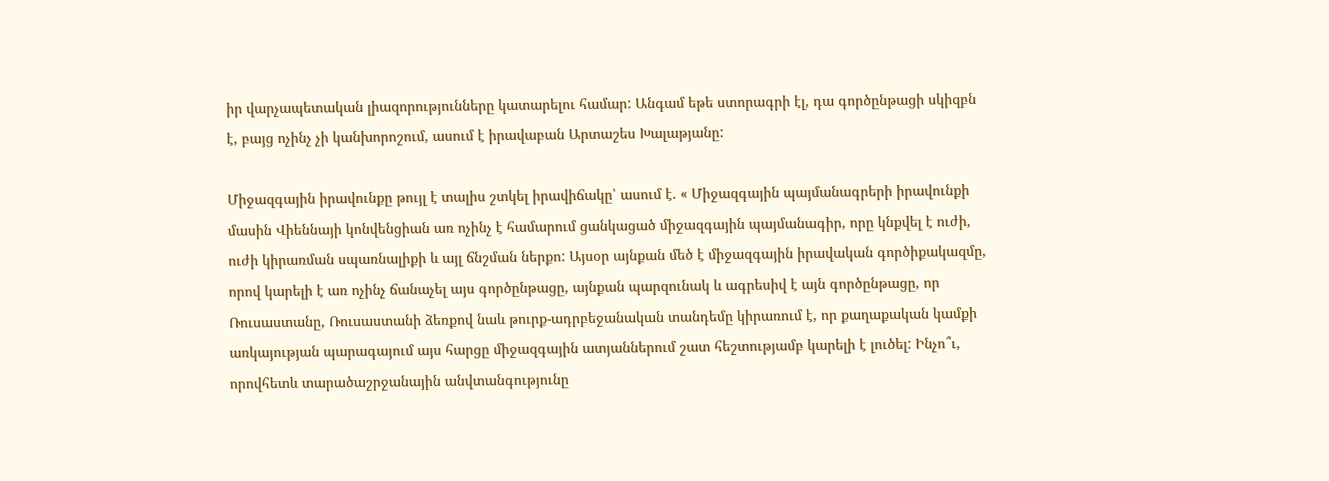իր վարչապետական լիազորությունները կատարելու համար: Անգամ եթե ստորագրի էլ, դա գործընթացի սկիզբն է, բայց ոչինչ չի կանխորոշում, ասում է իրավաբան Արտաշես Խալաթյանը:

Միջազգային իրավունքը թույլ է տալիս շտկել իրավիճակը՝ ասում է. « Միջազգային պայմանագրերի իրավունքի մասին Վիեննայի կոնվենցիան առ ոչինչ է համարում ցանկացած միջազգային պայմանագիր, որը կնքվել է ուժի, ուժի կիրառման սպառնալիքի և այլ ճնշման ներքո: Այսօր այնքան մեծ է միջազգային իրավական գործիքակազմը, որով կարելի է առ ոչինչ ճանաչել այս գործընթացը, այնքան պարզունակ և ագրեսիվ է այն գործընթացը, որ Ռուսաստանը, Ռուսաստանի ձեռքով նաև թուրք-ադրբեջանական տանդեմը կիրառում է, որ քաղաքական կամքի առկայության պարագայում այս հարցը միջազգային ատյաններում շատ հեշտությամբ կարելի է լուծել: Ինչո՞ւ, որովհետև տարածաշրջանային անվտանգությունը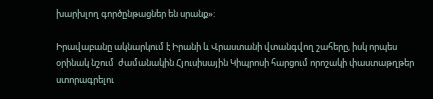խարխլող գործընթացներ են սրանք»:

Իրավաբանը ակնարկում է Իրանի և Վրաստանի վտանգվող շահերը, իսկ որպես օրինակ նշում  ժամանակին Հյուսիսային Կիպրոսի հարցում որոշակի փաստաթղթեր ստորագրելու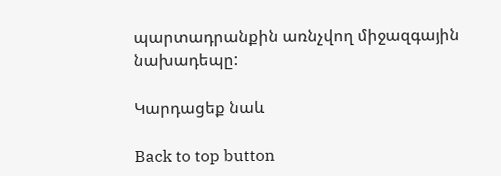պարտադրանքին առնչվող միջազգային նախադեպը:

Կարդացեք նաև

Back to top button